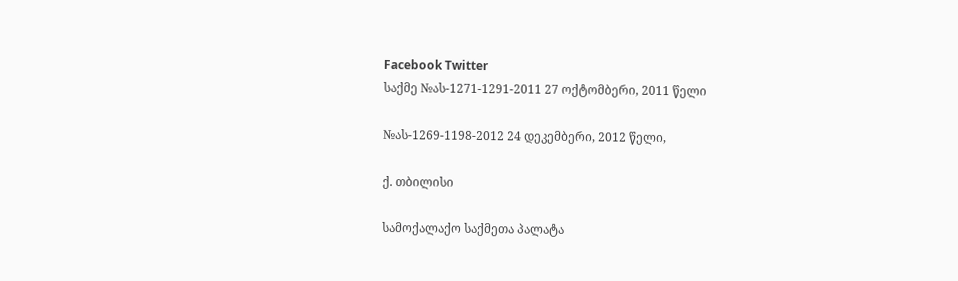Facebook Twitter
საქმე №ას-1271-1291-2011 27 ოქტომბერი, 2011 წელი

№ას-1269-1198-2012 24 დეკემბერი, 2012 წელი,

ქ. თბილისი

სამოქალაქო საქმეთა პალატა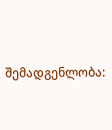შემადგენლობა: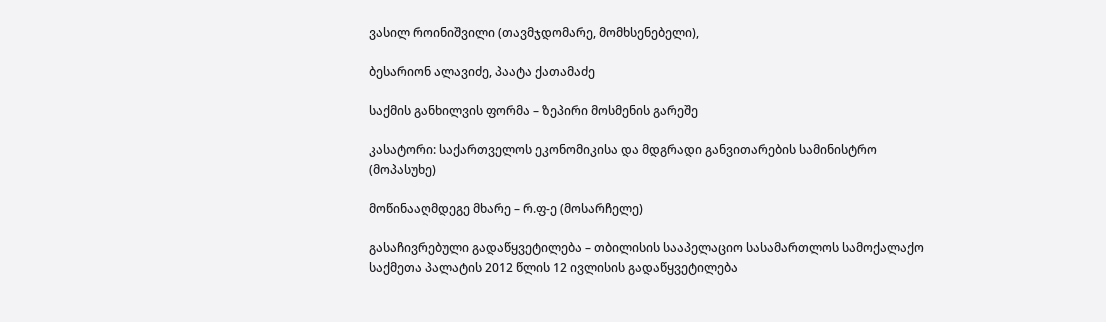ვასილ როინიშვილი (თავმჯდომარე, მომხსენებელი),

ბესარიონ ალავიძე, პაატა ქათამაძე

საქმის განხილვის ფორმა – ზეპირი მოსმენის გარეშე

კასატორი: საქართველოს ეკონომიკისა და მდგრადი განვითარების სამინისტრო (მოპასუხე)

მოწინააღმდეგე მხარე – რ.ფ-ე (მოსარჩელე)

გასაჩივრებული გადაწყვეტილება – თბილისის სააპელაციო სასამართლოს სამოქალაქო საქმეთა პალატის 2012 წლის 12 ივლისის გადაწყვეტილება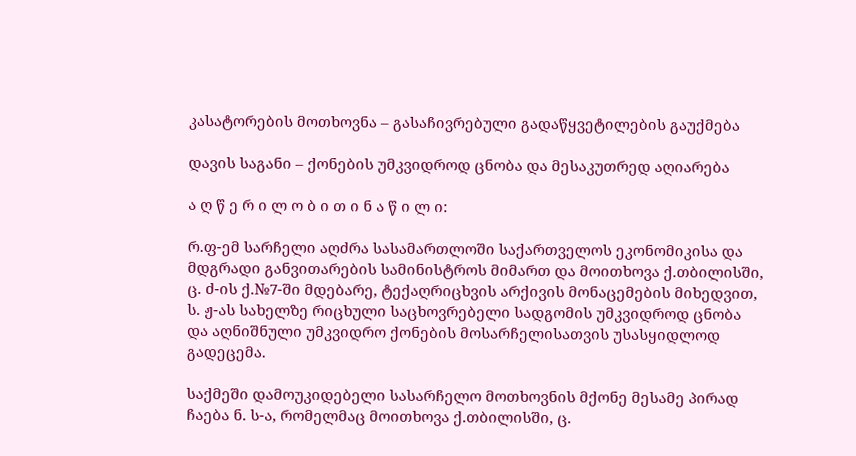კასატორების მოთხოვნა – გასაჩივრებული გადაწყვეტილების გაუქმება

დავის საგანი – ქონების უმკვიდროდ ცნობა და მესაკუთრედ აღიარება

ა ღ წ ე რ ი ლ ო ბ ი თ ი ნ ა წ ი ლ ი:

რ.ფ-ემ სარჩელი აღძრა სასამართლოში საქართველოს ეკონომიკისა და მდგრადი განვითარების სამინისტროს მიმართ და მოითხოვა ქ.თბილისში, ც. ძ-ის ქ.№7-ში მდებარე, ტექაღრიცხვის არქივის მონაცემების მიხედვით, ს. ჟ-ას სახელზე რიცხული საცხოვრებელი სადგომის უმკვიდროდ ცნობა და აღნიშნული უმკვიდრო ქონების მოსარჩელისათვის უსასყიდლოდ გადეცემა.

საქმეში დამოუკიდებელი სასარჩელო მოთხოვნის მქონე მესამე პირად ჩაება ნ. ს-ა, რომელმაც მოითხოვა ქ.თბილისში, ც.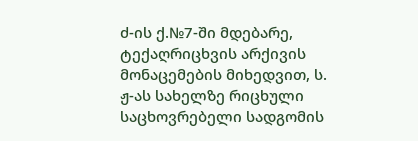ძ-ის ქ.№7-ში მდებარე, ტექაღრიცხვის არქივის მონაცემების მიხედვით, ს. ჟ-ას სახელზე რიცხული საცხოვრებელი სადგომის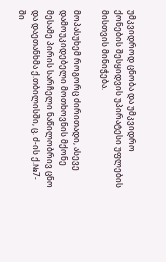უმკვიდროდ ცნობა და უმკვიდრო ქონების შესყიდვის უპირატესი უფლების მისთვის მინიჭება.

მოპასუხემ როგორც ძირითადი, ასევე დამოუკიდებელი მოთხოვნის მქონე მესამე პირის სარჩელი ნაწილობრივ ცნო და დაეთანხმა ქ.თბილისში, ც. ძ-ის ქ.№7-ში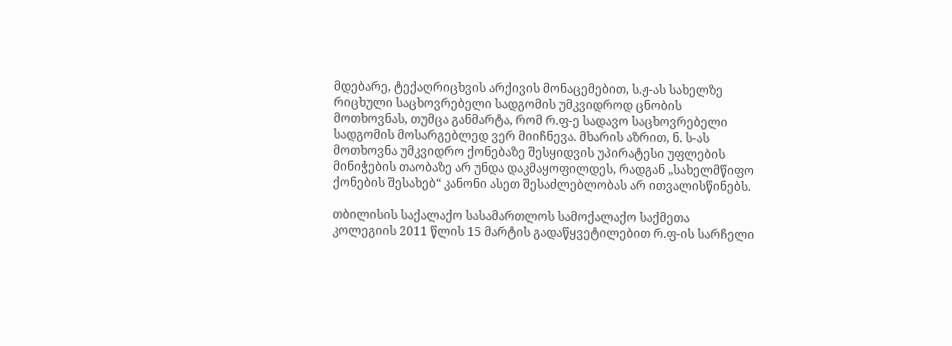მდებარე, ტექაღრიცხვის არქივის მონაცემებით, ს.ჟ-ას სახელზე რიცხული საცხოვრებელი სადგომის უმკვიდროდ ცნობის მოთხოვნას, თუმცა განმარტა, რომ რ.ფ-ე სადავო საცხოვრებელი სადგომის მოსარგებლედ ვერ მიიჩნევა. მხარის აზრით, ნ. ს-ას მოთხოვნა უმკვიდრო ქონებაზე შესყიდვის უპირატესი უფლების მინიჭების თაობაზე არ უნდა დაკმაყოფილდეს, რადგან „სახელმწიფო ქონების შესახებ“ კანონი ასეთ შესაძლებლობას არ ითვალისწინებს.

თბილისის საქალაქო სასამართლოს სამოქალაქო საქმეთა კოლეგიის 2011 წლის 15 მარტის გადაწყვეტილებით რ.ფ-ის სარჩელი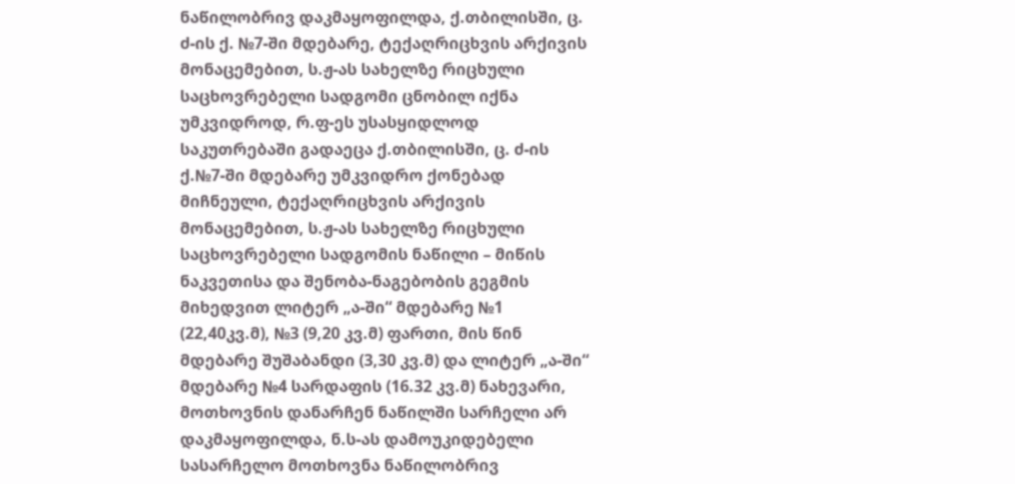ნაწილობრივ დაკმაყოფილდა, ქ.თბილისში, ც. ძ-ის ქ. №7-ში მდებარე, ტექაღრიცხვის არქივის მონაცემებით, ს.ჟ-ას სახელზე რიცხული საცხოვრებელი სადგომი ცნობილ იქნა უმკვიდროდ, რ.ფ-ეს უსასყიდლოდ საკუთრებაში გადაეცა ქ.თბილისში, ც. ძ-ის ქ.№7-ში მდებარე უმკვიდრო ქონებად მიჩნეული, ტექაღრიცხვის არქივის მონაცემებით, ს.ჟ-ას სახელზე რიცხული საცხოვრებელი სადგომის ნაწილი – მიწის ნაკვეთისა და შენობა-ნაგებობის გეგმის მიხედვით ლიტერ „ა-ში“ მდებარე №1 (22,40კვ.მ), №3 (9,20 კვ.მ) ფართი, მის წინ მდებარე შუშაბანდი (3,30 კვ.მ) და ლიტერ „ა-ში“ მდებარე №4 სარდაფის (16.32 კვ.მ) ნახევარი, მოთხოვნის დანარჩენ ნაწილში სარჩელი არ დაკმაყოფილდა, ნ.ს-ას დამოუკიდებელი სასარჩელო მოთხოვნა ნაწილობრივ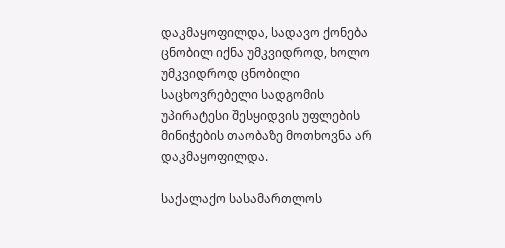დაკმაყოფილდა, სადავო ქონება ცნობილ იქნა უმკვიდროდ, ხოლო უმკვიდროდ ცნობილი საცხოვრებელი სადგომის უპირატესი შესყიდვის უფლების მინიჭების თაობაზე მოთხოვნა არ დაკმაყოფილდა.

საქალაქო სასამართლოს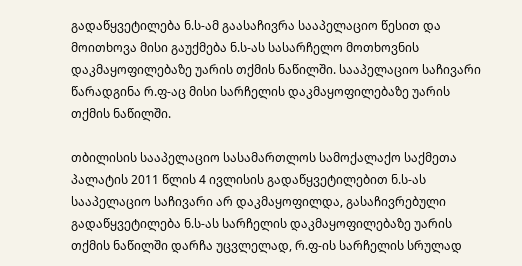გადაწყვეტილება ნ.ს-ამ გაასაჩივრა სააპელაციო წესით და მოითხოვა მისი გაუქმება ნ.ს-ას სასარჩელო მოთხოვნის დაკმაყოფილებაზე უარის თქმის ნაწილში. სააპელაციო საჩივარი წარადგინა რ.ფ-აც მისი სარჩელის დაკმაყოფილებაზე უარის თქმის ნაწილში.

თბილისის სააპელაციო სასამართლოს სამოქალაქო საქმეთა პალატის 2011 წლის 4 ივლისის გადაწყვეტილებით ნ.ს-ას სააპელაციო საჩივარი არ დაკმაყოფილდა, გასაჩივრებული გადაწყვეტილება ნ.ს-ას სარჩელის დაკმაყოფილებაზე უარის თქმის ნაწილში დარჩა უცვლელად, რ.ფ-ის სარჩელის სრულად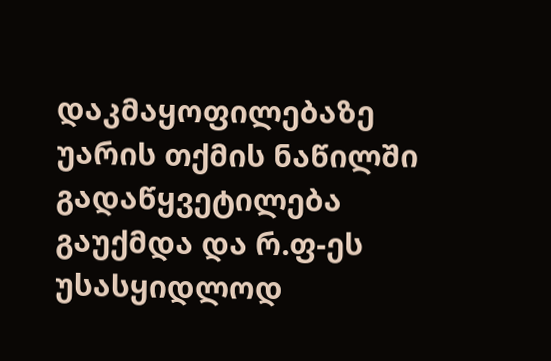დაკმაყოფილებაზე უარის თქმის ნაწილში გადაწყვეტილება გაუქმდა და რ.ფ-ეს უსასყიდლოდ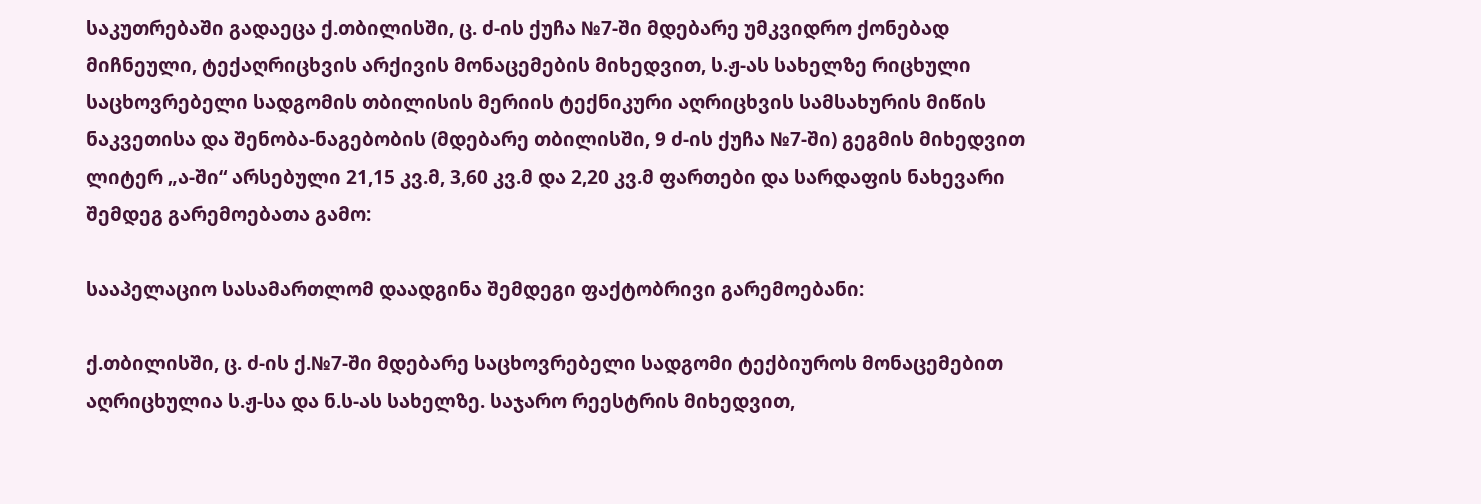საკუთრებაში გადაეცა ქ.თბილისში, ც. ძ-ის ქუჩა №7-ში მდებარე უმკვიდრო ქონებად მიჩნეული, ტექაღრიცხვის არქივის მონაცემების მიხედვით, ს.ჟ-ას სახელზე რიცხული საცხოვრებელი სადგომის თბილისის მერიის ტექნიკური აღრიცხვის სამსახურის მიწის ნაკვეთისა და შენობა-ნაგებობის (მდებარე თბილისში, 9 ძ-ის ქუჩა №7-ში) გეგმის მიხედვით ლიტერ „ა-ში“ არსებული 21,15 კვ.მ, 3,60 კვ.მ და 2,20 კვ.მ ფართები და სარდაფის ნახევარი შემდეგ გარემოებათა გამო:

სააპელაციო სასამართლომ დაადგინა შემდეგი ფაქტობრივი გარემოებანი:

ქ.თბილისში, ც. ძ-ის ქ.№7-ში მდებარე საცხოვრებელი სადგომი ტექბიუროს მონაცემებით აღრიცხულია ს.ჟ-სა და ნ.ს-ას სახელზე. საჯარო რეესტრის მიხედვით,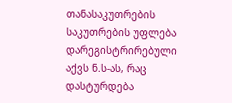თანასაკუთრების საკუთრების უფლება დარეგისტრირებული აქვს ნ.ს-ას, რაც დასტურდება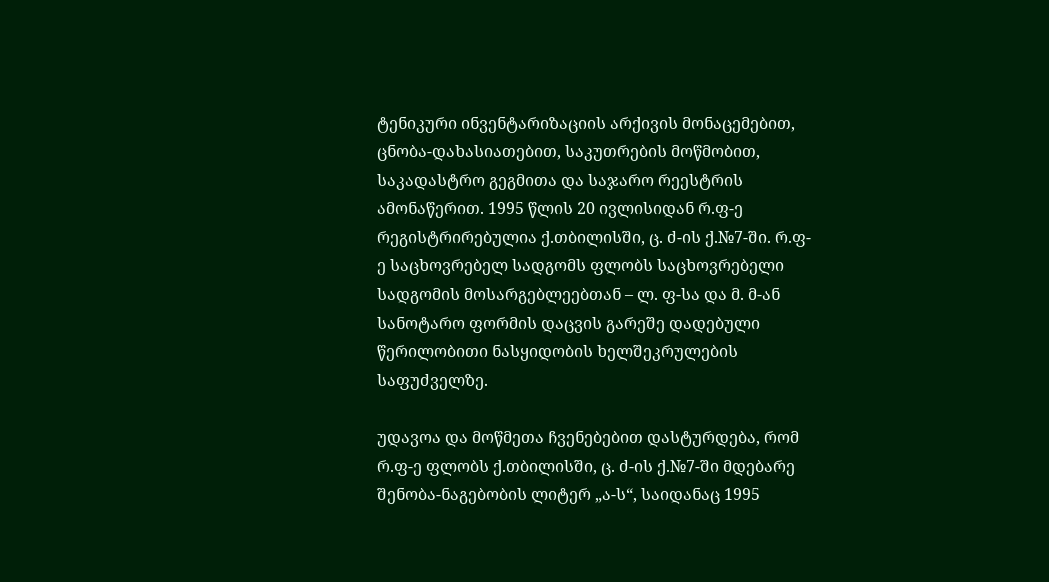ტენიკური ინვენტარიზაციის არქივის მონაცემებით, ცნობა-დახასიათებით, საკუთრების მოწმობით, საკადასტრო გეგმითა და საჯარო რეესტრის ამონაწერით. 1995 წლის 20 ივლისიდან რ.ფ-ე რეგისტრირებულია ქ.თბილისში, ც. ძ-ის ქ.№7-ში. რ.ფ-ე საცხოვრებელ სადგომს ფლობს საცხოვრებელი სადგომის მოსარგებლეებთან – ლ. ფ-სა და მ. მ-ან სანოტარო ფორმის დაცვის გარეშე დადებული წერილობითი ნასყიდობის ხელშეკრულების საფუძველზე.

უდავოა და მოწმეთა ჩვენებებით დასტურდება, რომ რ.ფ-ე ფლობს ქ.თბილისში, ც. ძ-ის ქ.№7-ში მდებარე შენობა-ნაგებობის ლიტერ „ა-ს“, საიდანაც 1995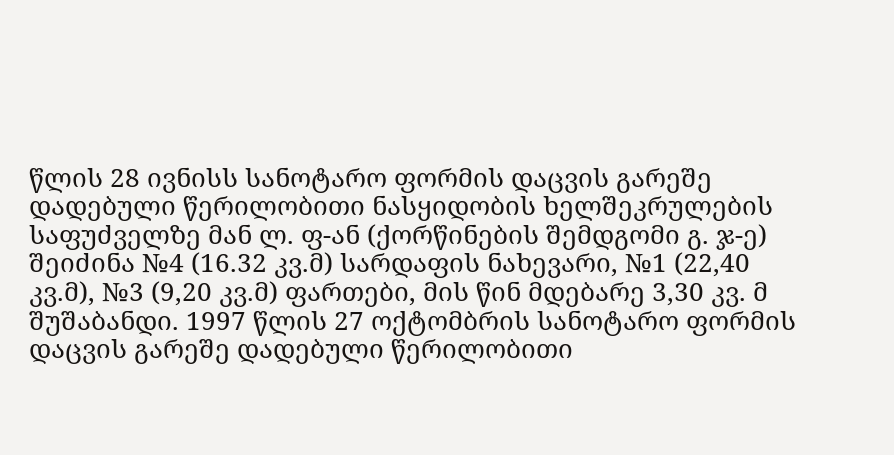წლის 28 ივნისს სანოტარო ფორმის დაცვის გარეშე დადებული წერილობითი ნასყიდობის ხელშეკრულების საფუძველზე მან ლ. ფ-ან (ქორწინების შემდგომი გ. ჯ-ე) შეიძინა №4 (16.32 კვ.მ) სარდაფის ნახევარი, №1 (22,40 კვ.მ), №3 (9,20 კვ.მ) ფართები, მის წინ მდებარე 3,30 კვ. მ შუშაბანდი. 1997 წლის 27 ოქტომბრის სანოტარო ფორმის დაცვის გარეშე დადებული წერილობითი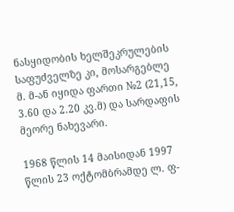ნასყიდობის ხელშეკრულების საფუძველზე კი, მოსარგებლე მ. მ-ან იყიდა ფართი №2 (21,15, 3.60 და 2.20 კვ.მ) და სარდაფის მეორე ნახევარი.

1968 წლის 14 მაისიდან 1997 წლის 23 ოქტომბრამდე ლ. ფ-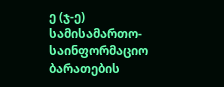ე (ჯ-ე) სამისამართო-საინფორმაციო ბარათების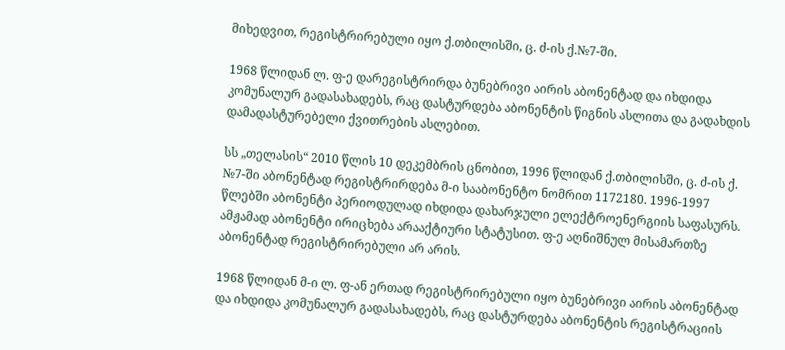მიხედვით, რეგისტრირებული იყო ქ.თბილისში, ც. ძ-ის ქ.№7-ში.

1968 წლიდან ლ. ფ-ე დარეგისტრირდა ბუნებრივი აირის აბონენტად და იხდიდა კომუნალურ გადასახადებს, რაც დასტურდება აბონენტის წიგნის ასლითა და გადახდის დამადასტურებელი ქვითრების ასლებით.

სს „თელასის“ 2010 წლის 10 დეკემბრის ცნობით, 1996 წლიდან ქ.თბილისში, ც. ძ-ის ქ. №7-ში აბონენტად რეგისტრირდება მ-ი სააბონენტო ნომრით 1172180. 1996-1997 წლებში აბონენტი პერიოდულად იხდიდა დახარჯული ელექტროენერგიის საფასურს. ამჟამად აბონენტი ირიცხება არააქტიური სტატუსით. ფ-ე აღნიშნულ მისამართზე აბონენტად რეგისტრირებული არ არის.

1968 წლიდან მ-ი ლ. ფ-ან ერთად რეგისტრირებული იყო ბუნებრივი აირის აბონენტად და იხდიდა კომუნალურ გადასახადებს, რაც დასტურდება აბონენტის რეგისტრაციის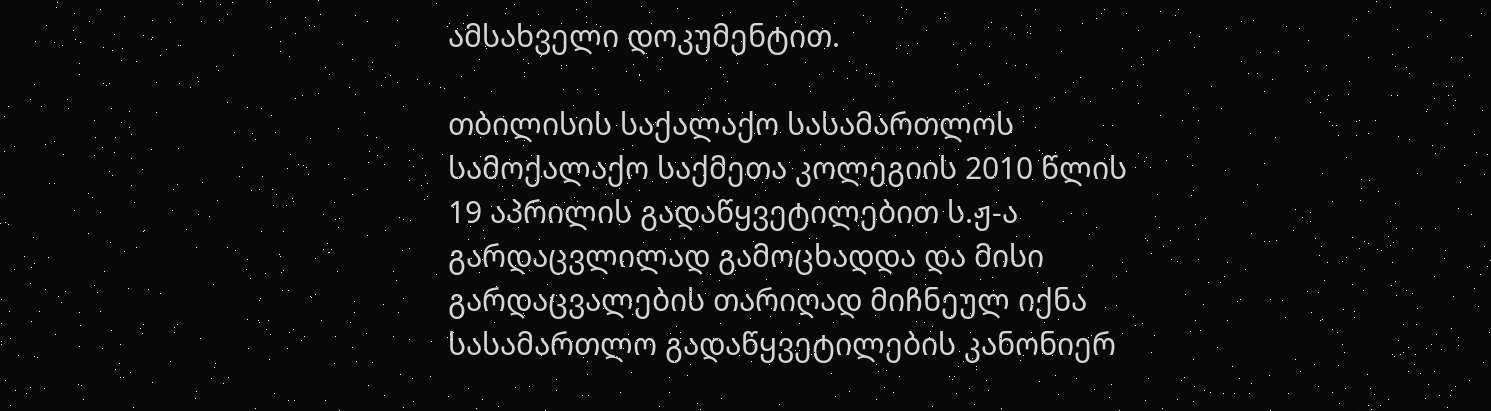ამსახველი დოკუმენტით.

თბილისის საქალაქო სასამართლოს სამოქალაქო საქმეთა კოლეგიის 2010 წლის 19 აპრილის გადაწყვეტილებით ს.ჟ-ა გარდაცვლილად გამოცხადდა და მისი გარდაცვალების თარიღად მიჩნეულ იქნა სასამართლო გადაწყვეტილების კანონიერ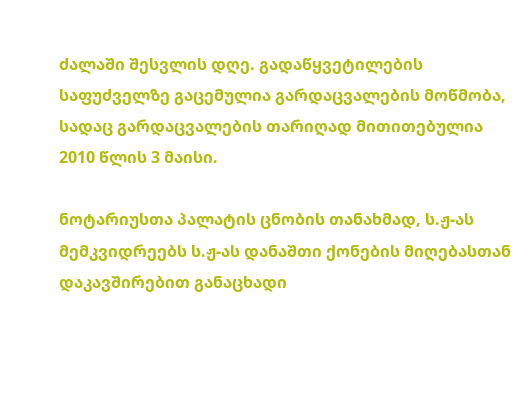ძალაში შესვლის დღე. გადაწყვეტილების საფუძველზე გაცემულია გარდაცვალების მოწმობა, სადაც გარდაცვალების თარიღად მითითებულია 2010 წლის 3 მაისი.

ნოტარიუსთა პალატის ცნობის თანახმად, ს.ჟ-ას მემკვიდრეებს ს.ჟ-ას დანაშთი ქონების მიღებასთან დაკავშირებით განაცხადი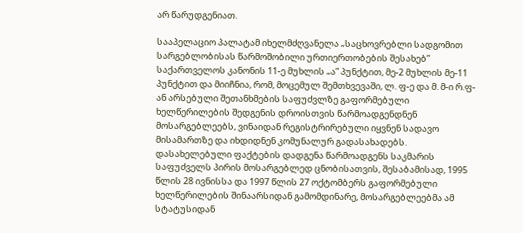არ წარუდგენიათ.

სააპელაციო პალატამ იხელმძღვანელა „საცხოვრებლი სადგომით სარგებლობისას წარმოშობილი ურთიერთობების შესახებ” საქართველოს კანონის 11-ე მუხლის „ა” პუნქტით, მე-2 მუხლის მე-11 პუნქტით და მიიჩნია, რომ, მოცემულ შემთხვევაში, ლ. ფ-ე და მ. მ-ი რ.ფ-ან არსებული შეთანხმების საფუძვლზე გაფორმებული ხელწერილების შედგენის დროისთვის წარმოადგენდნენ მოსარგებლეებს, ვინაიდან რეგისტრირებული იყვნენ სადავო მისამართზე და იხდიდნენ კომუნალურ გადასახადებს. დასახელებული ფაქტების დადგენა წარმოადგენს საკმარის საფუძველს პირის მოსარგებლედ ცნობისათვის, შესაბამისად, 1995 წლის 28 ივნისსა და 1997 წლის 27 ოქტომბერს გაფორმებული ხელწერილების შინაარსიდან გამომდინარე, მოსარგებლეებმა ამ სტატუსიდან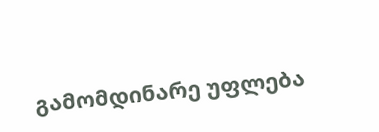გამომდინარე უფლება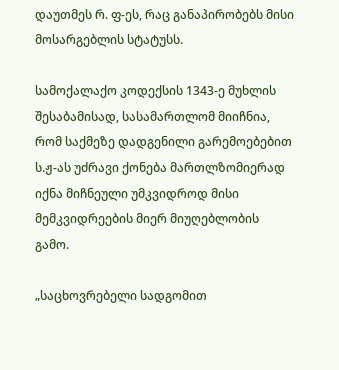დაუთმეს რ. ფ-ეს, რაც განაპირობებს მისი მოსარგებლის სტატუსს.

სამოქალაქო კოდექსის 1343-ე მუხლის შესაბამისად, სასამართლომ მიიჩნია, რომ საქმეზე დადგენილი გარემოებებით ს.ჟ-ას უძრავი ქონება მართლზომიერად იქნა მიჩნეული უმკვიდროდ მისი მემკვიდრეების მიერ მიუღებლობის გამო.

„საცხოვრებელი სადგომით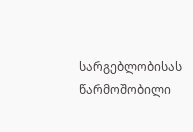სარგებლობისას წარმოშობილი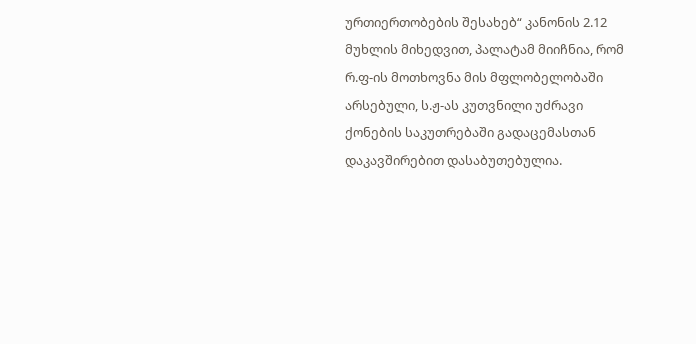ურთიერთობების შესახებ“ კანონის 2.12 მუხლის მიხედვით, პალატამ მიიჩნია, რომ რ.ფ-ის მოთხოვნა მის მფლობელობაში არსებული, ს.ჟ-ას კუთვნილი უძრავი ქონების საკუთრებაში გადაცემასთან დაკავშირებით დასაბუთებულია.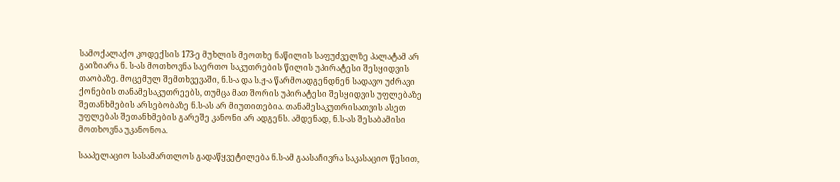სამოქალაქო კოდექსის 173-ე მუხლის მეოთხე ნაწილის საფუძველზე პალატამ არ გაიზიარა ნ. ს-ას მოთხოვნა საერთო საკუთრების წილის უპირატესი შესყიდვის თაობაზე. მოცემულ შემთხვევაში, ნ.ს-ა და ს.ჟ-ა წარმოადგენდნენ სადავო უძრავი ქონების თანამესაკუთრეებს, თუმცა მათ შორის უპირატესი შესყიდვის უფლებაზე შეთანხმების არსებობაზე ნ.ს-ას არ მიუთითებია. თანამესაკუთრისათვის ასეთ უფლებას შეთანხმების გარეშე კანონი არ ადგენს. ამდენად, ნ.ს-ას შესაბამისი მოთხოვნა უკანონოა.

სააპელაციო სასამართლოს გადაწყვეტილება ნ.ს-ამ გაასაჩივრა საკასაციო წესით,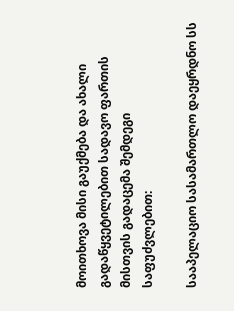მოითხოვა მისი გაუქმება და ახალი გადაწყვეტილებით სადავო ფართის მისთვის გადაცემა შემდეგი საფუძვლებით:

სააპელაციო სასამართლო დაეყრდნო სს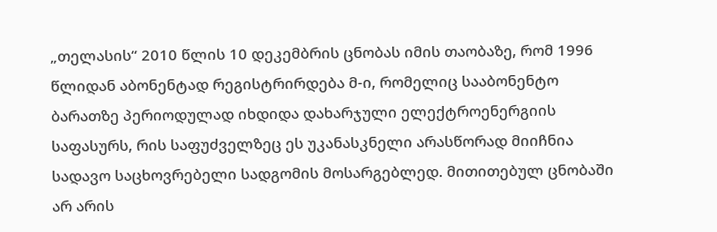„თელასის“ 2010 წლის 10 დეკემბრის ცნობას იმის თაობაზე, რომ 1996 წლიდან აბონენტად რეგისტრირდება მ-ი, რომელიც სააბონენტო ბარათზე პერიოდულად იხდიდა დახარჯული ელექტროენერგიის საფასურს, რის საფუძველზეც ეს უკანასკნელი არასწორად მიიჩნია სადავო საცხოვრებელი სადგომის მოსარგებლედ. მითითებულ ცნობაში არ არის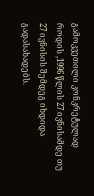გამოკვეთილი კონკრეტულად როდის ,1996 წლის 27 ივნისამდე თუ 27 ივნისის შემდეგ იხდიდა გადასახადებს.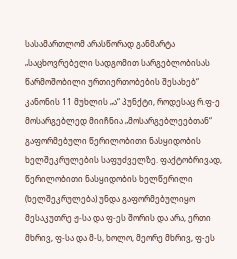სასამართლომ არასწორად განმარტა „საცხოვრებელი სადგომით სარგებლობისას წარმოშობილი ურთიერთობების შესახებ“ კანონის 11 მუხლის „ა“ პუნქტი, როდესაც რ.ფ-ე მოსარგებლედ მიიჩნია „მოსარგებლეებთან“ გაფორმებული წერილობითი ნასყიდობის ხელშეკრულების საფუძველზე. ფაქტობრივად, წერილობითი ნასყიდობის ხელწერილი (ხელშეკრულება) უნდა გაფორმებულიყო მესაკუთრე ჟ-სა და ფ-ეს შორის და არა, ერთი მხრივ, ფ-სა და მ-ს, ხოლო, მეორე მხრივ, ფ-ეს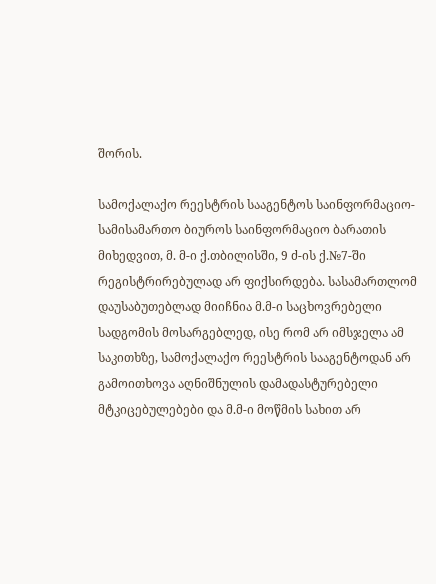შორის.

სამოქალაქო რეესტრის სააგენტოს საინფორმაციო-სამისამართო ბიუროს საინფორმაციო ბარათის მიხედვით, მ. მ-ი ქ.თბილისში, 9 ძ-ის ქ.№7-ში რეგისტრირებულად არ ფიქსირდება. სასამართლომ დაუსაბუთებლად მიიჩნია მ.მ-ი საცხოვრებელი სადგომის მოსარგებლედ, ისე რომ არ იმსჯელა ამ საკითხზე, სამოქალაქო რეესტრის სააგენტოდან არ გამოითხოვა აღნიშნულის დამადასტურებელი მტკიცებულებები და მ.მ-ი მოწმის სახით არ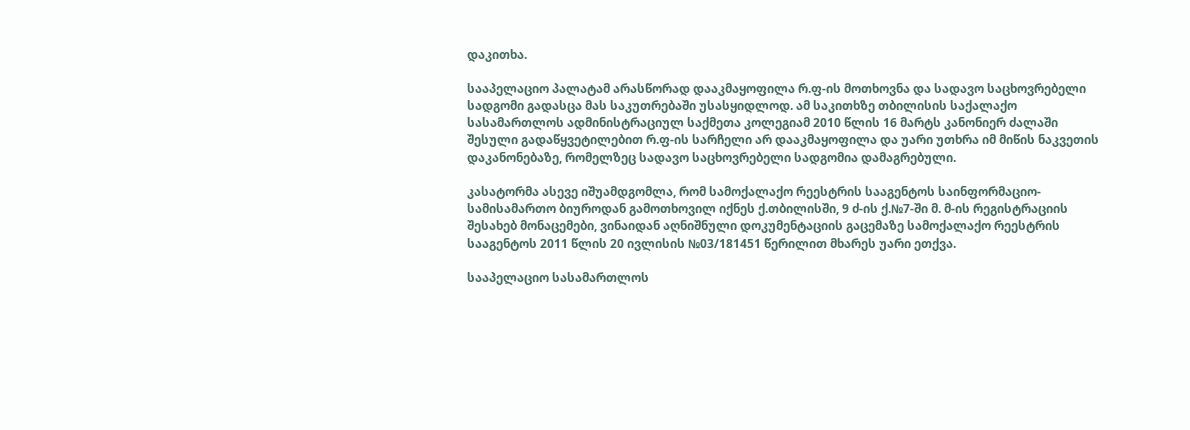დაკითხა.

სააპელაციო პალატამ არასწორად დააკმაყოფილა რ.ფ-ის მოთხოვნა და სადავო საცხოვრებელი სადგომი გადასცა მას საკუთრებაში უსასყიდლოდ. ამ საკითხზე თბილისის საქალაქო სასამართლოს ადმინისტრაციულ საქმეთა კოლეგიამ 2010 წლის 16 მარტს კანონიერ ძალაში შესული გადაწყვეტილებით რ.ფ-ის სარჩელი არ დააკმაყოფილა და უარი უთხრა იმ მიწის ნაკვეთის დაკანონებაზე, რომელზეც სადავო საცხოვრებელი სადგომია დამაგრებული.

კასატორმა ასევე იშუამდგომლა, რომ სამოქალაქო რეესტრის სააგენტოს საინფორმაციო-სამისამართო ბიუროდან გამოთხოვილ იქნეს ქ.თბილისში, 9 ძ-ის ქ.№7-ში მ. მ-ის რეგისტრაციის შესახებ მონაცემები, ვინაიდან აღნიშნული დოკუმენტაციის გაცემაზე სამოქალაქო რეესტრის სააგენტოს 2011 წლის 20 ივლისის №03/181451 წერილით მხარეს უარი ეთქვა.

სააპელაციო სასამართლოს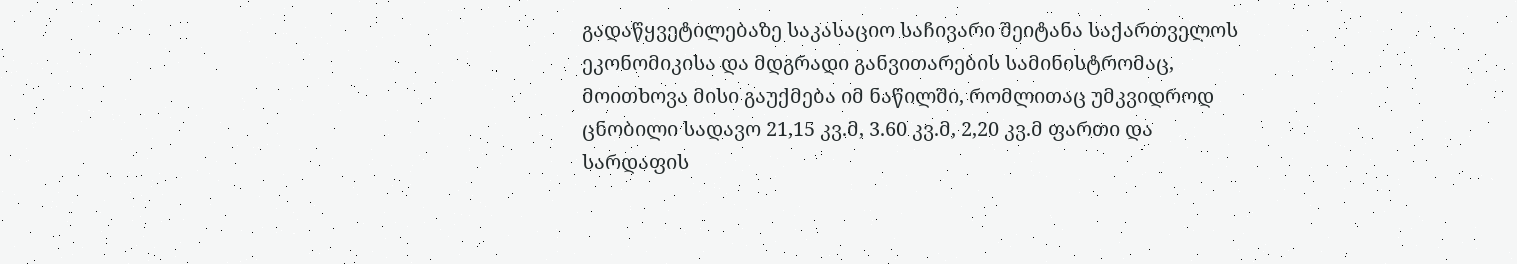გადაწყვეტილებაზე საკასაციო საჩივარი შეიტანა საქართველოს ეკონომიკისა და მდგრადი განვითარების სამინისტრომაც, მოითხოვა მისი გაუქმება იმ ნაწილში, რომლითაც უმკვიდროდ ცნობილი სადავო 21,15 კვ.მ, 3.60 კვ.მ, 2,20 კვ.მ ფართი და სარდაფის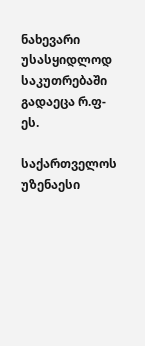ნახევარი უსასყიდლოდ საკუთრებაში გადაეცა რ.ფ-ეს.

საქართველოს უზენაესი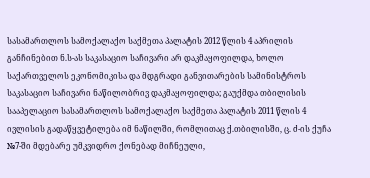სასამართლოს სამოქალაქო საქმეთა პალატის 2012 წლის 4 აპრილის განჩინებით ნ.ს-ას საკასაციო საჩივარი არ დაკმაყოფილდა, ხოლო საქართველოს ეკონომიკისა და მდგრადი განვითარების სამინისტროს საკასაციო საჩივარი ნაწილობრივ დაკმაყოფილდა; გაუქმდა თბილისის სააპელაციო სასამართლოს სამოქალაქო საქმეთა პალატის 2011 წლის 4 ივლისის გადაწყვეტილება იმ ნაწილში, რომლითაც ქ.თბილისში, ც. ძ-ის ქუჩა №7-ში მდებარე უმკვიდრო ქონებად მიჩნეული,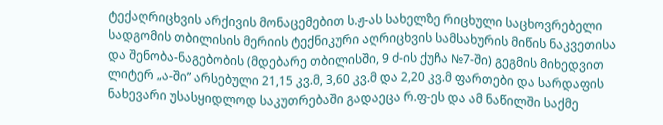ტექაღრიცხვის არქივის მონაცემებით ს.ჟ-ას სახელზე რიცხული საცხოვრებელი სადგომის თბილისის მერიის ტექნიკური აღრიცხვის სამსახურის მიწის ნაკვეთისა და შენობა-ნაგებობის (მდებარე თბილისში, 9 ძ-ის ქუჩა №7-ში) გეგმის მიხედვით ლიტერ „ა-ში” არსებული 21,15 კვ.მ, 3,60 კვ.მ და 2,20 კვ.მ ფართები და სარდაფის ნახევარი უსასყიდლოდ საკუთრებაში გადაეცა რ.ფ-ეს და ამ ნაწილში საქმე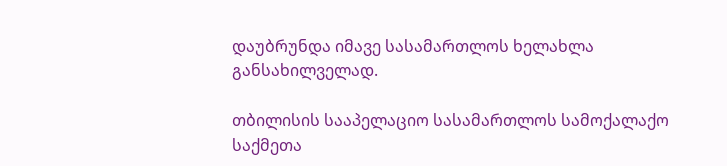დაუბრუნდა იმავე სასამართლოს ხელახლა განსახილველად.

თბილისის სააპელაციო სასამართლოს სამოქალაქო საქმეთა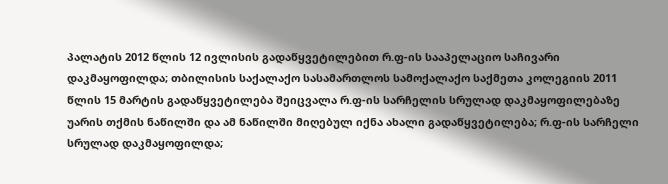პალატის 2012 წლის 12 ივლისის გადაწყვეტილებით რ.ფ-ის სააპელაციო საჩივარი დაკმაყოფილდა; თბილისის საქალაქო სასამართლოს სამოქალაქო საქმეთა კოლეგიის 2011 წლის 15 მარტის გადაწყვეტილება შეიცვალა რ.ფ-ის სარჩელის სრულად დაკმაყოფილებაზე უარის თქმის ნაწილში და ამ ნაწილში მიღებულ იქნა ახალი გადაწყვეტილება; რ.ფ-ის სარჩელი სრულად დაკმაყოფილდა;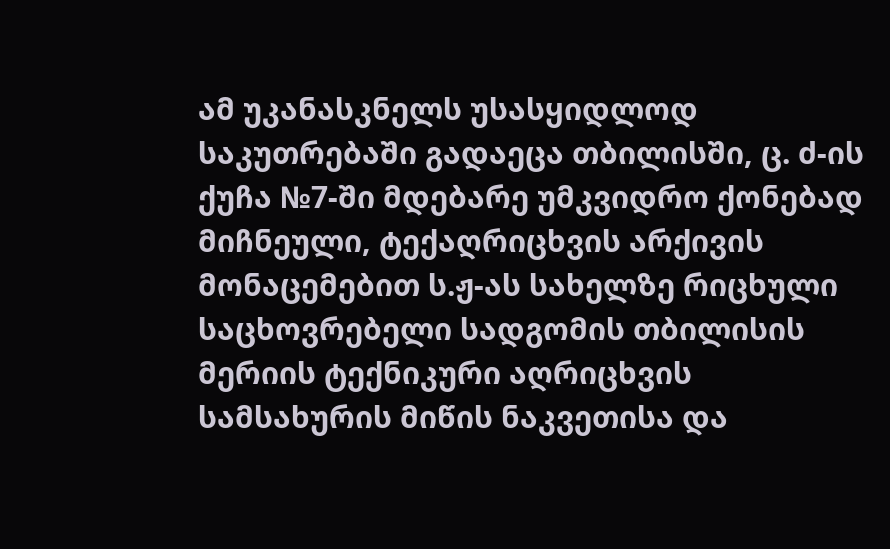ამ უკანასკნელს უსასყიდლოდ საკუთრებაში გადაეცა თბილისში, ც. ძ-ის ქუჩა №7-ში მდებარე უმკვიდრო ქონებად მიჩნეული, ტექაღრიცხვის არქივის მონაცემებით ს.ჟ-ას სახელზე რიცხული საცხოვრებელი სადგომის თბილისის მერიის ტექნიკური აღრიცხვის სამსახურის მიწის ნაკვეთისა და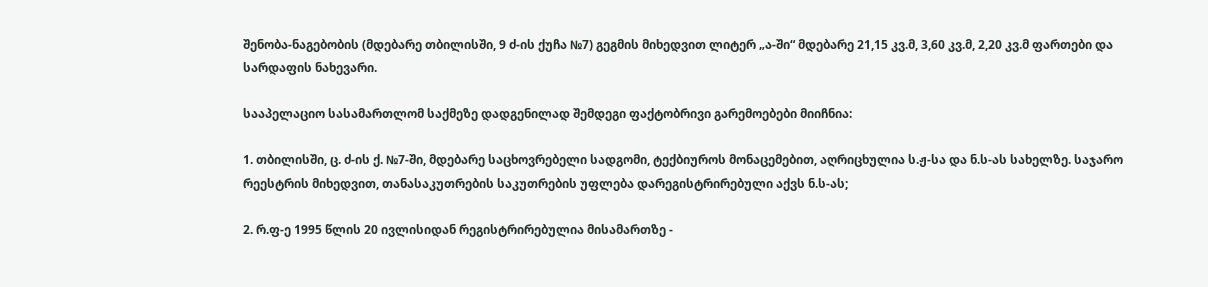შენობა-ნაგებობის (მდებარე თბილისში, 9 ძ-ის ქუჩა №7) გეგმის მიხედვით ლიტერ „ა-ში“ მდებარე 21,15 კვ.მ, 3,60 კვ.მ, 2,20 კვ.მ ფართები და სარდაფის ნახევარი.

სააპელაციო სასამართლომ საქმეზე დადგენილად შემდეგი ფაქტობრივი გარემოებები მიიჩნია:

1. თბილისში, ც. ძ-ის ქ. №7-ში, მდებარე საცხოვრებელი სადგომი, ტექბიუროს მონაცემებით, აღრიცხულია ს.ჟ-სა და ნ.ს-ას სახელზე. საჯარო რეესტრის მიხედვით, თანასაკუთრების საკუთრების უფლება დარეგისტრირებული აქვს ნ.ს-ას;

2. რ.ფ-ე 1995 წლის 20 ივლისიდან რეგისტრირებულია მისამართზე -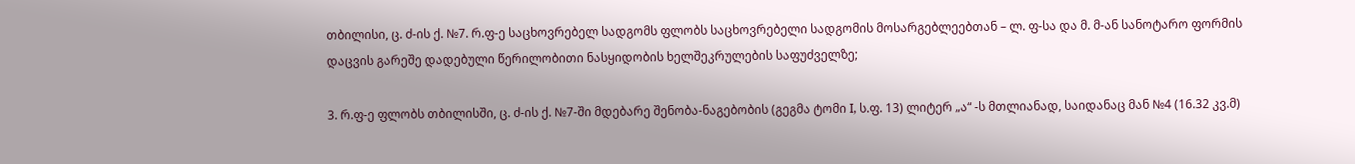თბილისი, ც. ძ-ის ქ. №7. რ.ფ-ე საცხოვრებელ სადგომს ფლობს საცხოვრებელი სადგომის მოსარგებლეებთან – ლ. ფ-სა და მ. მ-ან სანოტარო ფორმის დაცვის გარეშე დადებული წერილობითი ნასყიდობის ხელშეკრულების საფუძველზე;

3. რ.ფ-ე ფლობს თბილისში, ც. ძ-ის ქ. №7-ში მდებარე შენობა-ნაგებობის (გეგმა ტომი I, ს.ფ. 13) ლიტერ „ა“ -ს მთლიანად, საიდანაც მან №4 (16.32 კვ.მ)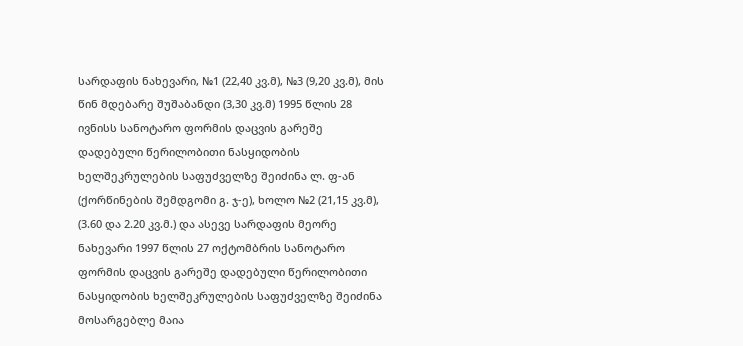სარდაფის ნახევარი, №1 (22,40 კვ.მ), №3 (9,20 კვ.მ), მის წინ მდებარე შუშაბანდი (3,30 კვ.მ) 1995 წლის 28 ივნისს სანოტარო ფორმის დაცვის გარეშე დადებული წერილობითი ნასყიდობის ხელშეკრულების საფუძველზე შეიძინა ლ. ფ-ან (ქორწინების შემდგომი გ. ჯ-ე), ხოლო №2 (21,15 კვ.მ), (3.60 და 2.20 კვ.მ.) და ასევე სარდაფის მეორე ნახევარი 1997 წლის 27 ოქტომბრის სანოტარო ფორმის დაცვის გარეშე დადებული წერილობითი ნასყიდობის ხელშეკრულების საფუძველზე შეიძინა მოსარგებლე მაია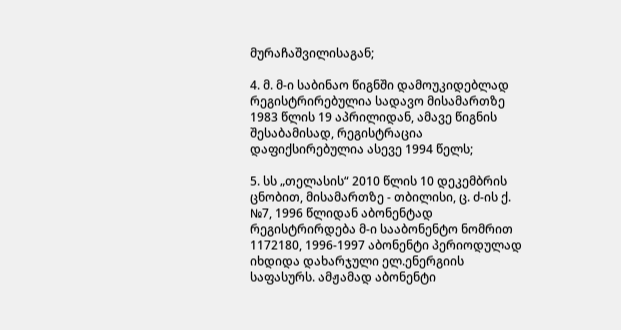მურაჩაშვილისაგან;

4. მ. მ-ი საბინაო წიგნში დამოუკიდებლად რეგისტრირებულია სადავო მისამართზე 1983 წლის 19 აპრილიდან, ამავე წიგნის შესაბამისად, რეგისტრაცია დაფიქსირებულია ასევე 1994 წელს;

5. სს „თელასის“ 2010 წლის 10 დეკემბრის ცნობით, მისამართზე - თბილისი, ც. ძ-ის ქ. №7, 1996 წლიდან აბონენტად რეგისტრირდება მ-ი სააბონენტო ნომრით 1172180, 1996-1997 აბონენტი პერიოდულად იხდიდა დახარჯული ელ.ენერგიის საფასურს. ამჟამად აბონენტი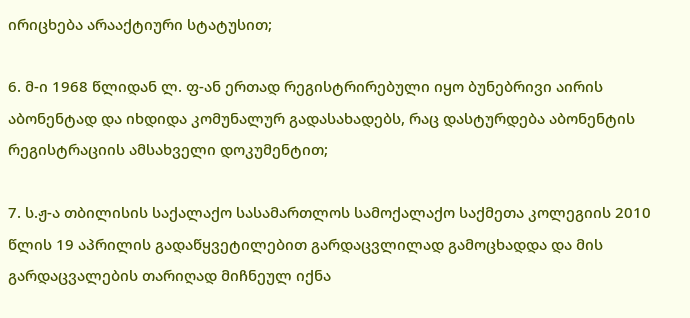ირიცხება არააქტიური სტატუსით;

6. მ-ი 1968 წლიდან ლ. ფ-ან ერთად რეგისტრირებული იყო ბუნებრივი აირის აბონენტად და იხდიდა კომუნალურ გადასახადებს, რაც დასტურდება აბონენტის რეგისტრაციის ამსახველი დოკუმენტით;

7. ს.ჟ-ა თბილისის საქალაქო სასამართლოს სამოქალაქო საქმეთა კოლეგიის 2010 წლის 19 აპრილის გადაწყვეტილებით გარდაცვლილად გამოცხადდა და მის გარდაცვალების თარიღად მიჩნეულ იქნა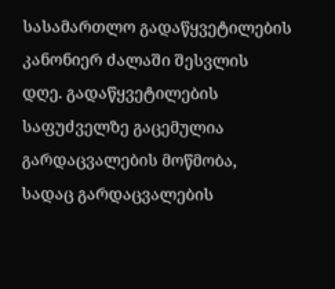სასამართლო გადაწყვეტილების კანონიერ ძალაში შესვლის დღე. გადაწყვეტილების საფუძველზე გაცემულია გარდაცვალების მოწმობა, სადაც გარდაცვალების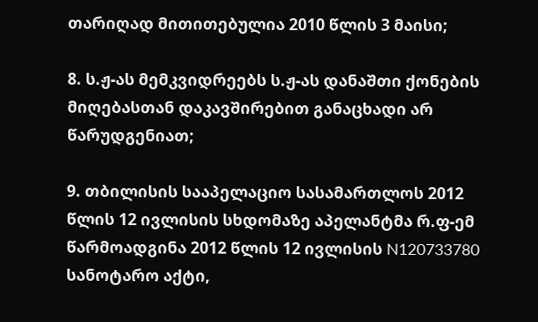თარიღად მითითებულია 2010 წლის 3 მაისი;

8. ს.ჟ-ას მემკვიდრეებს ს.ჟ-ას დანაშთი ქონების მიღებასთან დაკავშირებით განაცხადი არ წარუდგენიათ;

9. თბილისის სააპელაციო სასამართლოს 2012 წლის 12 ივლისის სხდომაზე აპელანტმა რ.ფ-ემ წარმოადგინა 2012 წლის 12 ივლისის N120733780 სანოტარო აქტი,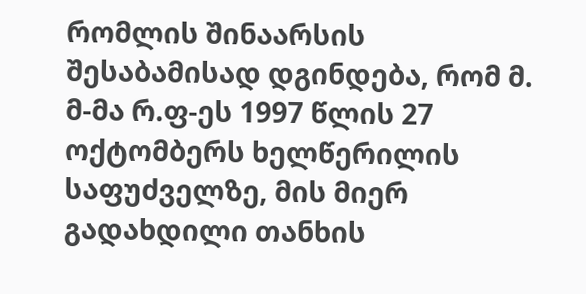რომლის შინაარსის შესაბამისად დგინდება, რომ მ. მ-მა რ.ფ-ეს 1997 წლის 27 ოქტომბერს ხელწერილის საფუძველზე, მის მიერ გადახდილი თანხის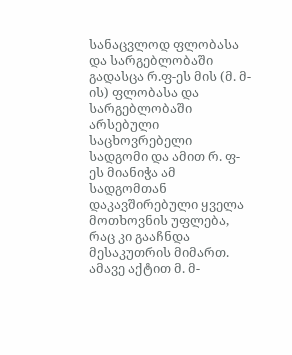სანაცვლოდ ფლობასა და სარგებლობაში გადასცა რ.ფ-ეს მის (მ. მ-ის) ფლობასა და სარგებლობაში არსებული საცხოვრებელი სადგომი და ამით რ. ფ-ეს მიანიჭა ამ სადგომთან დაკავშირებული ყველა მოთხოვნის უფლება, რაც კი გააჩნდა მესაკუთრის მიმართ. ამავე აქტით მ. მ-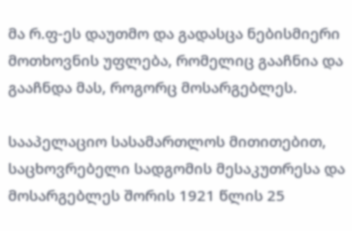მა რ.ფ-ეს დაუთმო და გადასცა ნებისმიერი მოთხოვნის უფლება, რომელიც გააჩნია და გააჩნდა მას, როგორც მოსარგებლეს.

სააპელაციო სასამართლოს მითითებით, საცხოვრებელი სადგომის მესაკუთრესა და მოსარგებლეს შორის 1921 წლის 25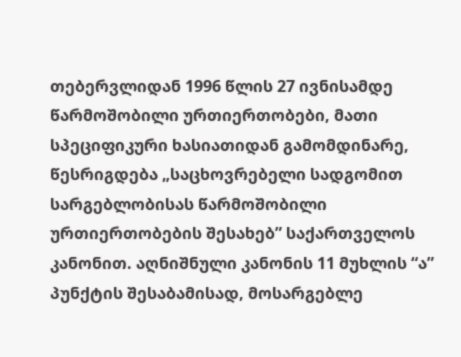თებერვლიდან 1996 წლის 27 ივნისამდე წარმოშობილი ურთიერთობები, მათი სპეციფიკური ხასიათიდან გამომდინარე, წესრიგდება „საცხოვრებელი სადგომით სარგებლობისას წარმოშობილი ურთიერთობების შესახებ” საქართველოს კანონით. აღნიშნული კანონის 11 მუხლის “ა” პუნქტის შესაბამისად, მოსარგებლე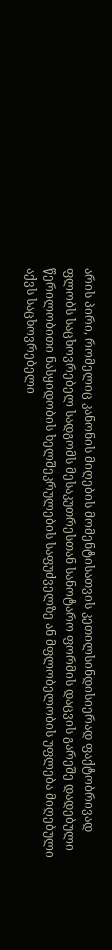არის პირი, რომელიც კანონის მიღების მომენტისათვის კეთილსინდისიერად ფაქტობრივად ფლობს საცხოვრებელ სადგომს მესაკუთრესთან სანოტარო ფორმის დაცვის გარეშე დადებული წერილობითი ნასყიდობის ხელშეკრულების საფუძველზე ან მფლობელობის უფლება მიღებული აქვს საცხოვრებელი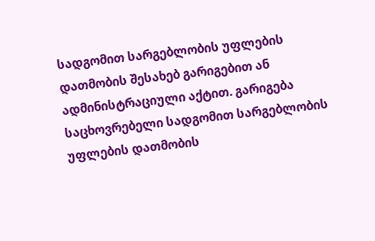სადგომით სარგებლობის უფლების დათმობის შესახებ გარიგებით ან ადმინისტრაციული აქტით. გარიგება საცხოვრებელი სადგომით სარგებლობის უფლების დათმობის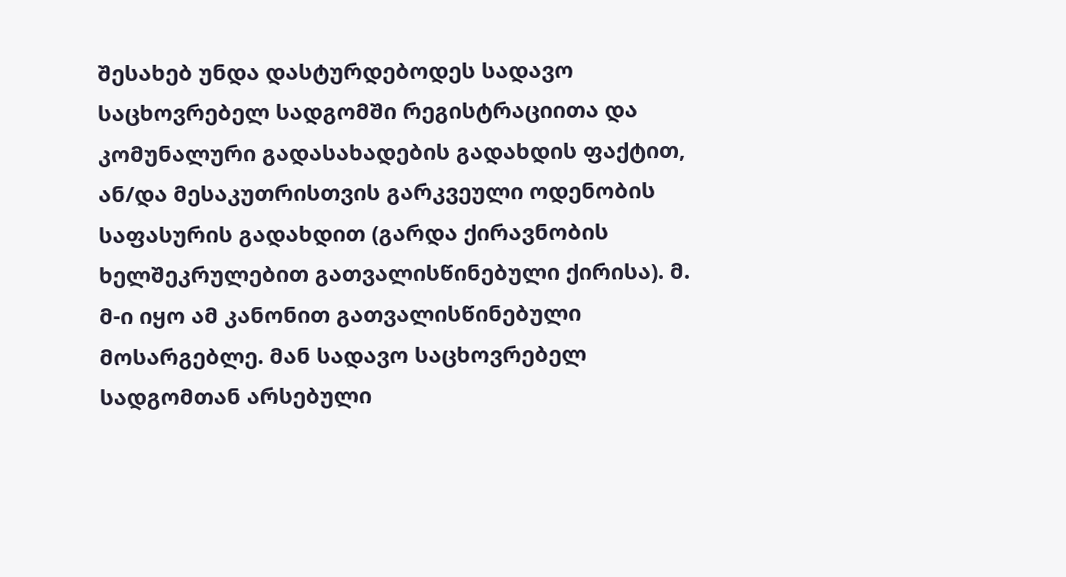შესახებ უნდა დასტურდებოდეს სადავო საცხოვრებელ სადგომში რეგისტრაციითა და კომუნალური გადასახადების გადახდის ფაქტით, ან/და მესაკუთრისთვის გარკვეული ოდენობის საფასურის გადახდით (გარდა ქირავნობის ხელშეკრულებით გათვალისწინებული ქირისა). მ. მ-ი იყო ამ კანონით გათვალისწინებული მოსარგებლე. მან სადავო საცხოვრებელ სადგომთან არსებული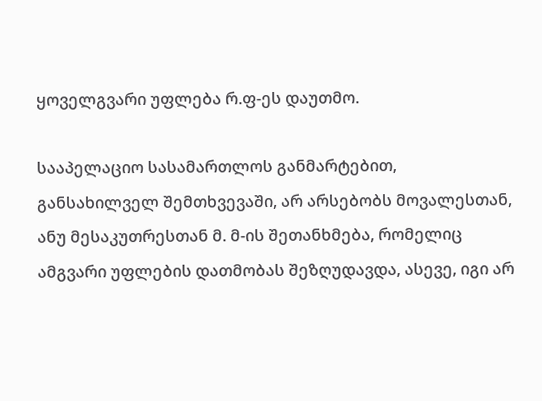ყოველგვარი უფლება რ.ფ-ეს დაუთმო.

სააპელაციო სასამართლოს განმარტებით, განსახილველ შემთხვევაში, არ არსებობს მოვალესთან, ანუ მესაკუთრესთან მ. მ-ის შეთანხმება, რომელიც ამგვარი უფლების დათმობას შეზღუდავდა, ასევე, იგი არ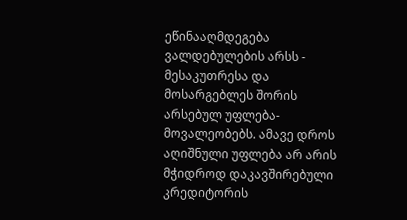ეწინააღმდეგება ვალდებულების არსს - მესაკუთრესა და მოსარგებლეს შორის არსებულ უფლება-მოვალეობებს. ამავე დროს აღიშნული უფლება არ არის მჭიდროდ დაკავშირებული კრედიტორის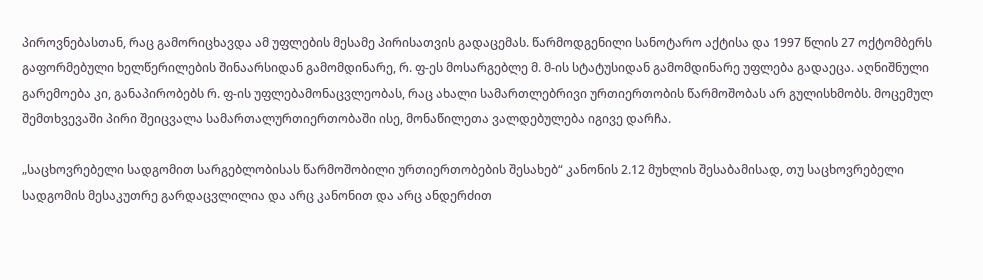პიროვნებასთან, რაც გამორიცხავდა ამ უფლების მესამე პირისათვის გადაცემას. წარმოდგენილი სანოტარო აქტისა და 1997 წლის 27 ოქტომბერს გაფორმებული ხელწერილების შინაარსიდან გამომდინარე, რ. ფ-ეს მოსარგებლე მ. მ-ის სტატუსიდან გამომდინარე უფლება გადაეცა. აღნიშნული გარემოება კი, განაპირობებს რ. ფ-ის უფლებამონაცვლეობას, რაც ახალი სამართლებრივი ურთიერთობის წარმოშობას არ გულისხმობს. მოცემულ შემთხვევაში პირი შეიცვალა სამართალურთიერთობაში ისე, მონაწილეთა ვალდებულება იგივე დარჩა.

„საცხოვრებელი სადგომით სარგებლობისას წარმოშობილი ურთიერთობების შესახებ“ კანონის 2.12 მუხლის შესაბამისად, თუ საცხოვრებელი სადგომის მესაკუთრე გარდაცვლილია და არც კანონით და არც ანდერძით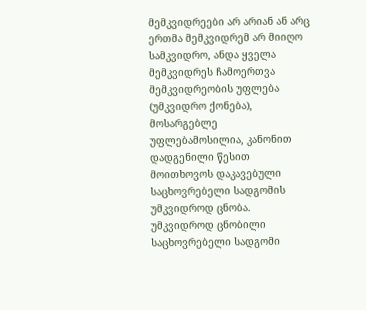მემკვიდრეები არ არიან ან არც ერთმა მემკვიდრემ არ მიიღო სამკვიდრო, ანდა ყველა მემკვიდრეს ჩამოერთვა მემკვიდრეობის უფლება (უმკვიდრო ქონება), მოსარგებლე უფლებამოსილია, კანონით დადგენილი წესით მოითხოვოს დაკავებული საცხოვრებელი სადგომის უმკვიდროდ ცნობა. უმკვიდროდ ცნობილი საცხოვრებელი სადგომი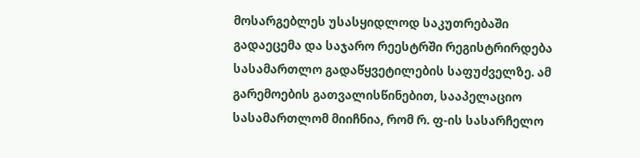მოსარგებლეს უსასყიდლოდ საკუთრებაში გადაეცემა და საჯარო რეესტრში რეგისტრირდება სასამართლო გადაწყვეტილების საფუძველზე. ამ გარემოების გათვალისწინებით, სააპელაციო სასამართლომ მიიჩნია, რომ რ. ფ-ის სასარჩელო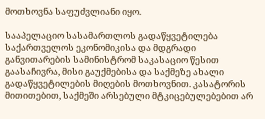მოთხოვნა საფუძვლიანი იყო.

სააპელაციო სასამართლოს გადაწყვეტილება საქართველოს ეკონომიკისა და მდგრადი განვითარების სამინისტრომ საკასაციო წესით გაასაჩივრა, მისი გაუქმებისა და საქმეზე ახალი გადაწყვეტილების მიღების მოთხოვნით. კასატორის მითითებით, საქმეში არსებული მტკიცებულებებით არ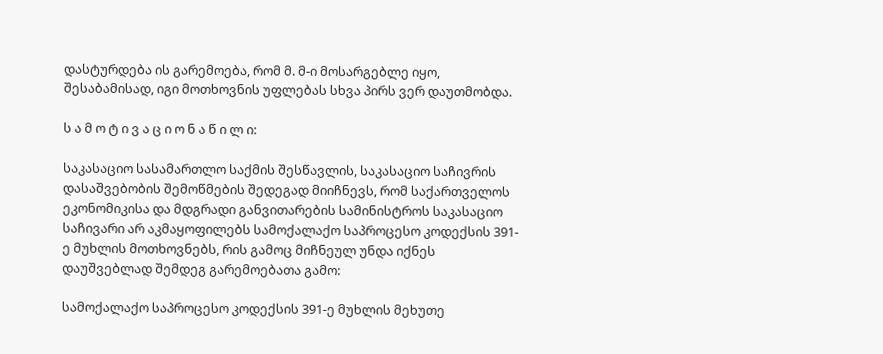დასტურდება ის გარემოება, რომ მ. მ-ი მოსარგებლე იყო, შესაბამისად, იგი მოთხოვნის უფლებას სხვა პირს ვერ დაუთმობდა.

ს ა მ ო ტ ი ვ ა ც ი ო ნ ა წ ი ლ ი:

საკასაციო სასამართლო საქმის შესწავლის, საკასაციო საჩივრის დასაშვებობის შემოწმების შედეგად მიიჩნევს, რომ საქართველოს ეკონომიკისა და მდგრადი განვითარების სამინისტროს საკასაციო საჩივარი არ აკმაყოფილებს სამოქალაქო საპროცესო კოდექსის 391-ე მუხლის მოთხოვნებს, რის გამოც მიჩნეულ უნდა იქნეს დაუშვებლად შემდეგ გარემოებათა გამო:

სამოქალაქო საპროცესო კოდექსის 391-ე მუხლის მეხუთე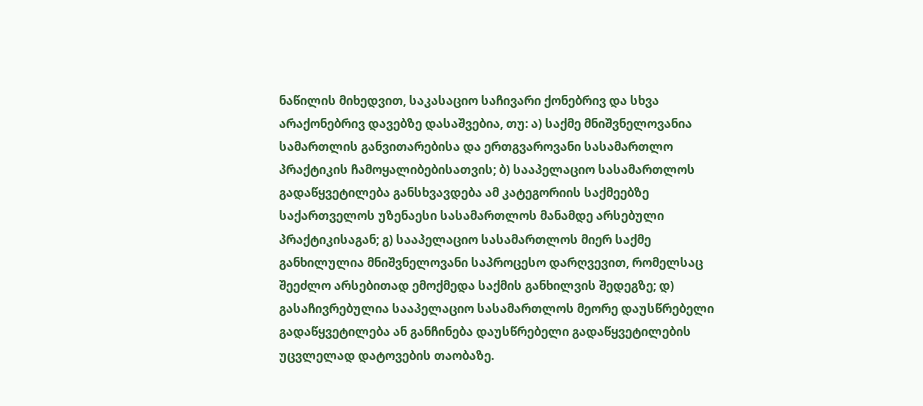ნაწილის მიხედვით, საკასაციო საჩივარი ქონებრივ და სხვა არაქონებრივ დავებზე დასაშვებია, თუ: ა) საქმე მნიშვნელოვანია სამართლის განვითარებისა და ერთგვაროვანი სასამართლო პრაქტიკის ჩამოყალიბებისათვის; ბ) სააპელაციო სასამართლოს გადაწყვეტილება განსხვავდება ამ კატეგორიის საქმეებზე საქართველოს უზენაესი სასამართლოს მანამდე არსებული პრაქტიკისაგან; გ) სააპელაციო სასამართლოს მიერ საქმე განხილულია მნიშვნელოვანი საპროცესო დარღვევით, რომელსაც შეეძლო არსებითად ემოქმედა საქმის განხილვის შედეგზე; დ) გასაჩივრებულია სააპელაციო სასამართლოს მეორე დაუსწრებელი გადაწყვეტილება ან განჩინება დაუსწრებელი გადაწყვეტილების უცვლელად დატოვების თაობაზე.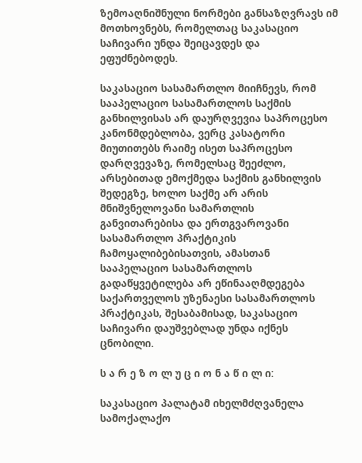ზემოაღნიშნული ნორმები განსაზღვრავს იმ მოთხოვნებს, რომელთაც საკასაციო საჩივარი უნდა შეიცავდეს და ეფუძნებოდეს.

საკასაციო სასამართლო მიიჩნევს, რომ სააპელაციო სასამართლოს საქმის განხილვისას არ დაურღვევია საპროცესო კანონმდებლობა, ვერც კასატორი მიუთითებს რაიმე ისეთ საპროცესო დარღვევაზე, რომელსაც შეეძლო, არსებითად ემოქმედა საქმის განხილვის შედეგზე, ხოლო საქმე არ არის მნიშვნელოვანი სამართლის განვითარებისა და ერთგვაროვანი სასამართლო პრაქტიკის ჩამოყალიბებისათვის, ამასთან სააპელაციო სასამართლოს გადაწყვეტილება არ ეწინააღმდეგება საქართველოს უზენაესი სასამართლოს პრაქტიკას, შესაბამისად, საკასაციო საჩივარი დაუშვებლად უნდა იქნეს ცნობილი.

ს ა რ ე ზ ო ლ უ ც ი ო ნ ა წ ი ლ ი:

საკასაციო პალატამ იხელმძღვანელა სამოქალაქო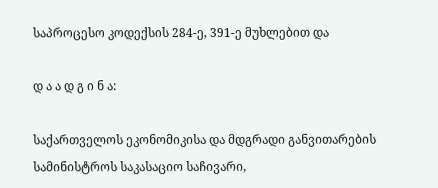საპროცესო კოდექსის 284-ე, 391-ე მუხლებით და

დ ა ა დ გ ი ნ ა:

საქართველოს ეკონომიკისა და მდგრადი განვითარების სამინისტროს საკასაციო საჩივარი,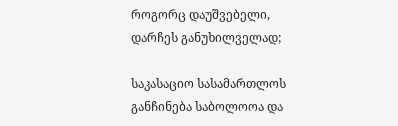როგორც დაუშვებელი, დარჩეს განუხილველად;

საკასაციო სასამართლოს განჩინება საბოლოოა და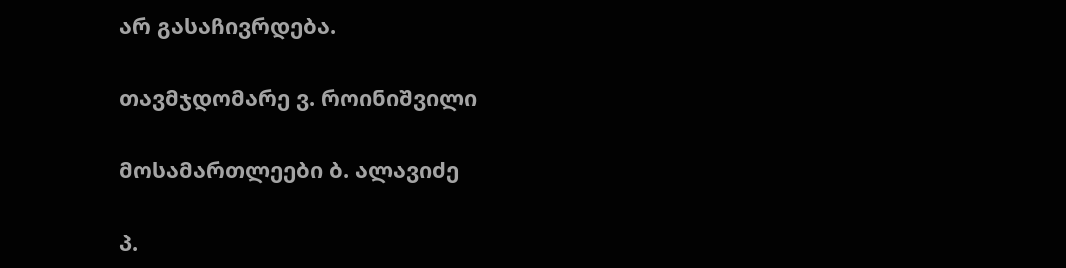არ გასაჩივრდება.

თავმჯდომარე ვ. როინიშვილი

მოსამართლეები ბ. ალავიძე

პ.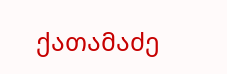ქათამაძე